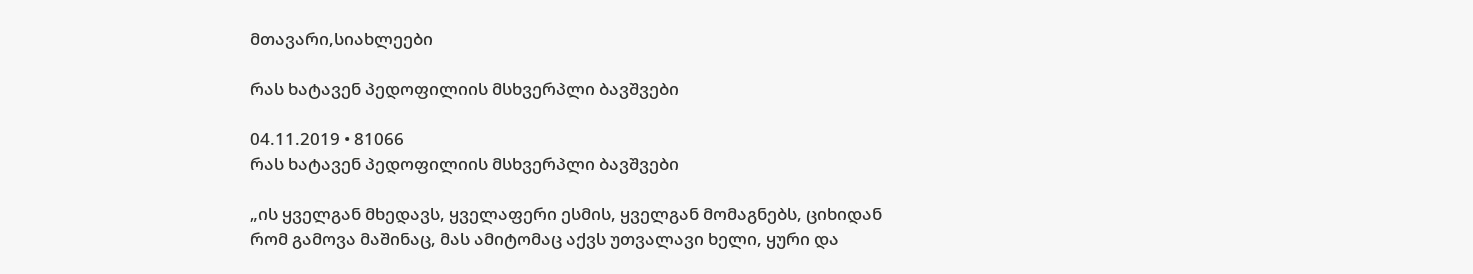მთავარი,სიახლეები

რას ხატავენ პედოფილიის მსხვერპლი ბავშვები

04.11.2019 • 81066
რას ხატავენ პედოფილიის მსხვერპლი ბავშვები

„ის ყველგან მხედავს, ყველაფერი ესმის, ყველგან მომაგნებს, ციხიდან რომ გამოვა მაშინაც, მას ამიტომაც აქვს უთვალავი ხელი, ყური და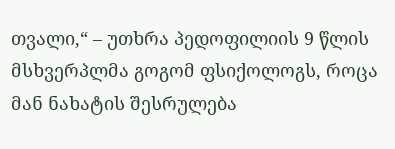თვალი,“ – უთხრა პედოფილიის 9 წლის მსხვერპლმა გოგომ ფსიქოლოგს, როცა მან ნახატის შესრულება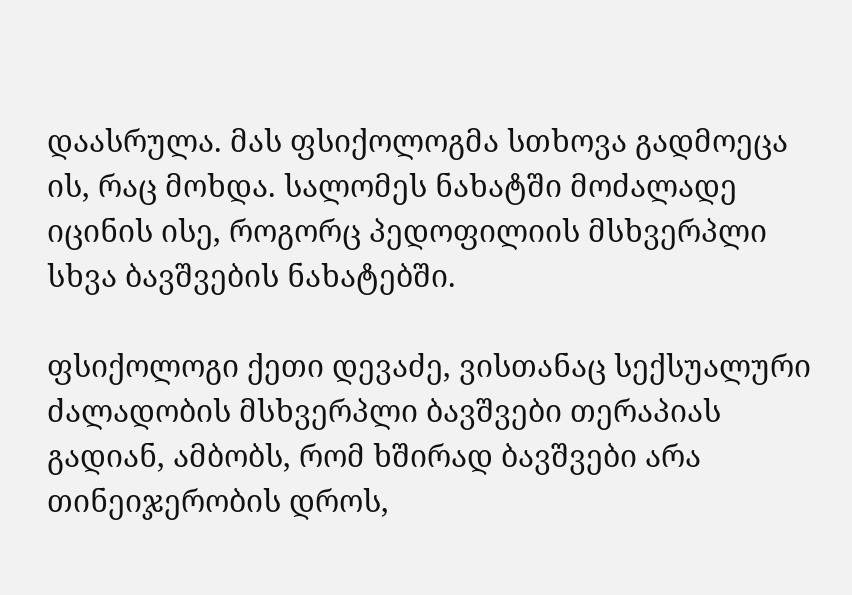დაასრულა. მას ფსიქოლოგმა სთხოვა გადმოეცა ის, რაც მოხდა. სალომეს ნახატში მოძალადე იცინის ისე, როგორც პედოფილიის მსხვერპლი სხვა ბავშვების ნახატებში.

ფსიქოლოგი ქეთი დევაძე, ვისთანაც სექსუალური ძალადობის მსხვერპლი ბავშვები თერაპიას გადიან, ამბობს, რომ ხშირად ბავშვები არა თინეიჯერობის დროს,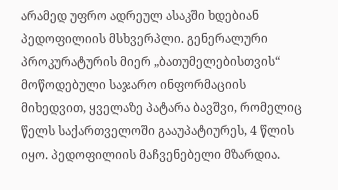არამედ უფრო ადრეულ ასაკში ხდებიან პედოფილიის მსხვერპლი. გენერალური პროკურატურის მიერ „ბათუმელებისთვის“ მოწოდებული საჯარო ინფორმაციის მიხედვით, ყველაზე პატარა ბავშვი, რომელიც წელს საქართველოში გააუპატიურეს, 4 წლის იყო. პედოფილიის მაჩვენებელი მზარდია.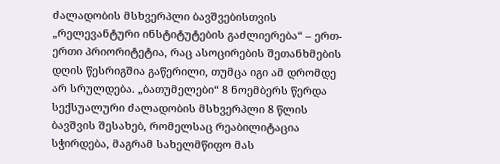ძალადობის მსხვერპლი ბავშვებისთვის „რელევანტური ინსტიტუტების გაძლიერება“ – ერთ-ერთი პრიორიტეტია, რაც ასოცირების შეთანხმების დღის წესრიგშია გაწერილი, თუმცა იგი ამ დრომდე არ სრულდება. „ბათუმელები“ 8 ნოემბერს წერდა სექსუალური ძალადობის მსხვერპლი 8 წლის ბავშვის შესახებ, რომელსაც რეაბილიტაცია სჭირდება, მაგრამ სახელმწიფო მას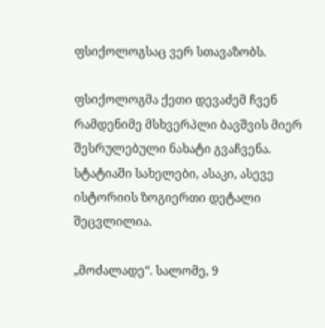ფსიქოლოგსაც ვერ სთავაზობს.

ფსიქოლოგმა ქეთი დევაძემ ჩვენ რამდენიმე მსხვერპლი ბავშვის მიერ შესრულებული ნახატი გვაჩვენა. სტატიაში სახელები, ასაკი, ასევე ისტორიის ზოგიერთი დეტალი შეცვლილია.

„მოძალადე“. სალომე, 9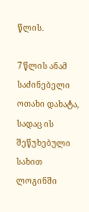წლის.

7 წლის ანამ საძინებელი ოთახი დახატა, სადაც ის შეწუხებული სახით ლოგინში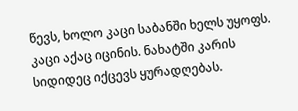წევს, ხოლო კაცი საბანში ხელს უყოფს. კაცი აქაც იცინის. ნახატში კარის სიდიდეც იქცევს ყურადღებას.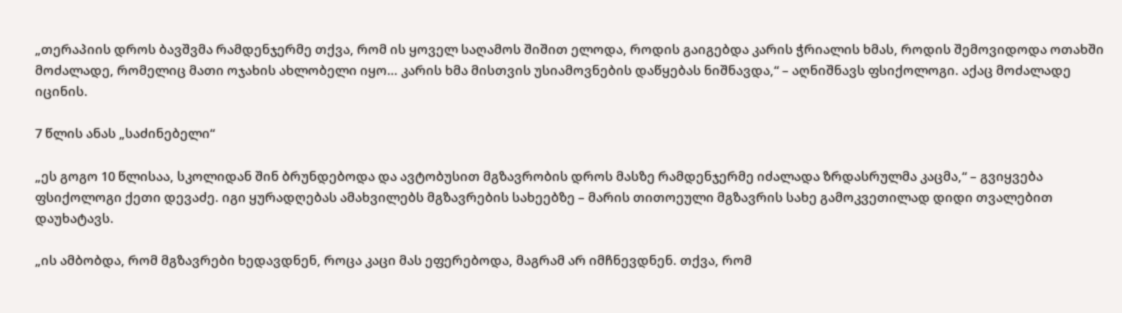„თერაპიის დროს ბავშვმა რამდენჯერმე თქვა, რომ ის ყოველ საღამოს შიშით ელოდა, როდის გაიგებდა კარის ჭრიალის ხმას, როდის შემოვიდოდა ოთახში მოძალადე, რომელიც მათი ოჯახის ახლობელი იყო… კარის ხმა მისთვის უსიამოვნების დაწყებას ნიშნავდა,“ – აღნიშნავს ფსიქოლოგი. აქაც მოძალადე იცინის.

7 წლის ანას „საძინებელი“

„ეს გოგო 10 წლისაა, სკოლიდან შინ ბრუნდებოდა და ავტობუსით მგზავრობის დროს მასზე რამდენჯერმე იძალადა ზრდასრულმა კაცმა,“ – გვიყვება ფსიქოლოგი ქეთი დევაძე. იგი ყურადღებას ამახვილებს მგზავრების სახეებზე – მარის თითოეული მგზავრის სახე გამოკვეთილად დიდი თვალებით დაუხატავს.

„ის ამბობდა, რომ მგზავრები ხედავდნენ, როცა კაცი მას ეფერებოდა, მაგრამ არ იმჩნევდნენ. თქვა, რომ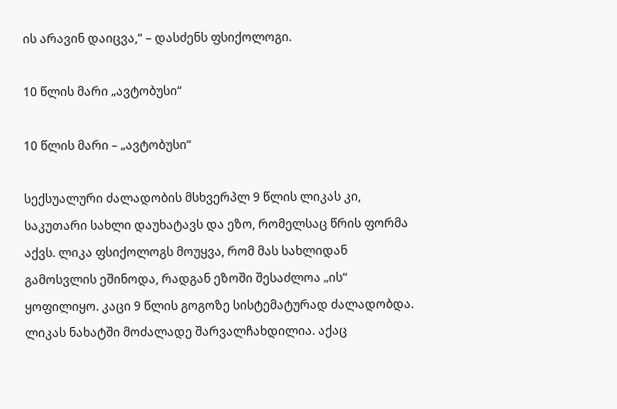ის არავინ დაიცვა,“ – დასძენს ფსიქოლოგი.

10 წლის მარი „ავტობუსი“

10 წლის მარი – „ავტობუსი“

სექსუალური ძალადობის მსხვერპლ 9 წლის ლიკას კი, საკუთარი სახლი დაუხატავს და ეზო, რომელსაც წრის ფორმა აქვს. ლიკა ფსიქოლოგს მოუყვა, რომ მას სახლიდან გამოსვლის ეშინოდა, რადგან ეზოში შესაძლოა „ის“ ყოფილიყო. კაცი 9 წლის გოგოზე სისტემატურად ძალადობდა. ლიკას ნახატში მოძალადე შარვალჩახდილია. აქაც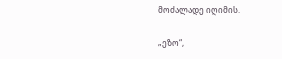მოძალადე იღიმის.

„ეზო“,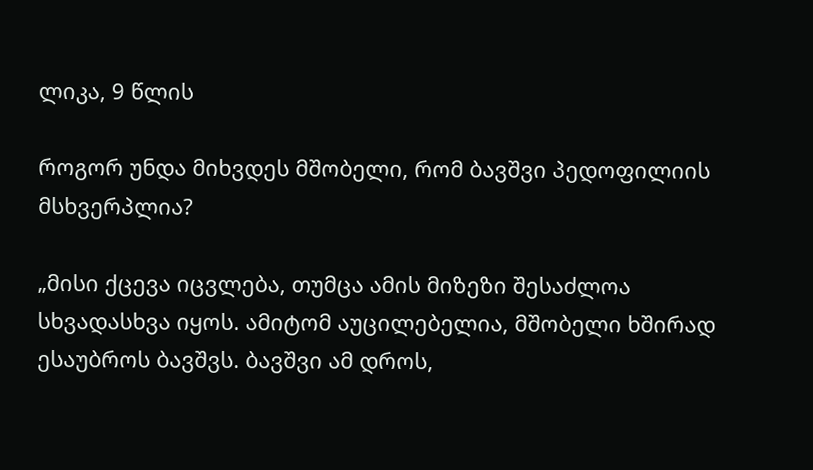ლიკა, 9 წლის

როგორ უნდა მიხვდეს მშობელი, რომ ბავშვი პედოფილიის მსხვერპლია?

„მისი ქცევა იცვლება, თუმცა ამის მიზეზი შესაძლოა სხვადასხვა იყოს. ამიტომ აუცილებელია, მშობელი ხშირად ესაუბროს ბავშვს. ბავშვი ამ დროს,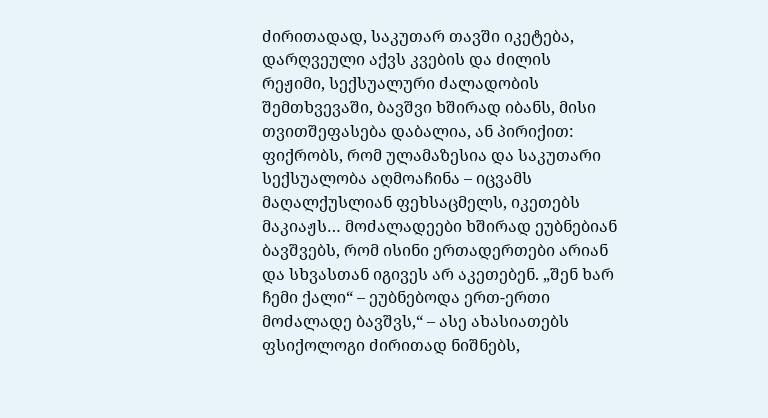ძირითადად, საკუთარ თავში იკეტება, დარღვეული აქვს კვების და ძილის რეჟიმი, სექსუალური ძალადობის შემთხვევაში, ბავშვი ხშირად იბანს, მისი თვითშეფასება დაბალია, ან პირიქით: ფიქრობს, რომ ულამაზესია და საკუთარი სექსუალობა აღმოაჩინა – იცვამს მაღალქუსლიან ფეხსაცმელს, იკეთებს მაკიაჟს… მოძალადეები ხშირად ეუბნებიან ბავშვებს, რომ ისინი ერთადერთები არიან და სხვასთან იგივეს არ აკეთებენ. „შენ ხარ ჩემი ქალი“ – ეუბნებოდა ერთ-ერთი მოძალადე ბავშვს,“ – ასე ახასიათებს ფსიქოლოგი ძირითად ნიშნებს,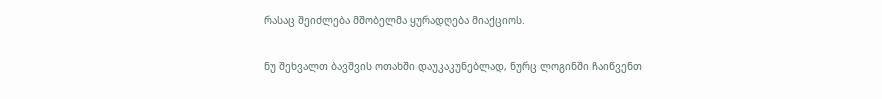რასაც შეიძლება მშობელმა ყურადღება მიაქციოს.

ნუ შეხვალთ ბავშვის ოთახში დაუკაკუნებლად, ნურც ლოგინში ჩაიწვენთ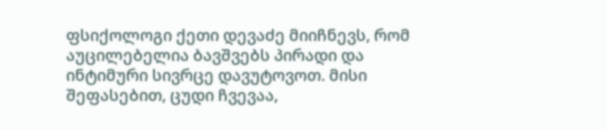ფსიქოლოგი ქეთი დევაძე მიიჩნევს, რომ აუცილებელია ბავშვებს პირადი და ინტიმური სივრცე დავუტოვოთ. მისი შეფასებით, ცუდი ჩვევაა,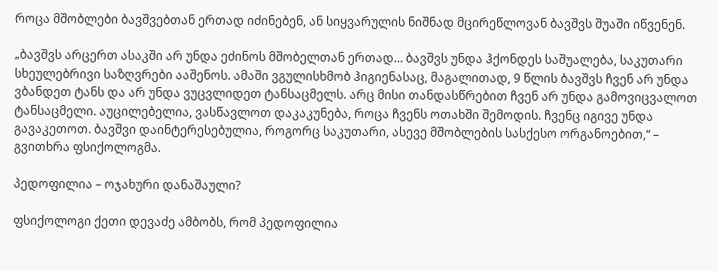როცა მშობლები ბავშვებთან ერთად იძინებენ, ან სიყვარულის ნიშნად მცირეწლოვან ბავშვს შუაში იწვენენ.

„ბავშვს არცერთ ასაკში არ უნდა ეძინოს მშობელთან ერთად… ბავშვს უნდა ჰქონდეს საშუალება, საკუთარი სხეულებრივი საზღვრები ააშენოს. ამაში ვგულისხმობ ჰიგიენასაც, მაგალითად, 9 წლის ბავშვს ჩვენ არ უნდა ვბანდეთ ტანს და არ უნდა ვუცვლიდეთ ტანსაცმელს. არც მისი თანდასწრებით ჩვენ არ უნდა გამოვიცვალოთ ტანსაცმელი. აუცილებელია, ვასწავლოთ დაკაკუნება, როცა ჩვენს ოთახში შემოდის. ჩვენც იგივე უნდა გავაკეთოთ. ბავშვი დაინტერესებულია, როგორც საკუთარი, ასევე მშობლების სასქესო ორგანოებით,“ – გვითხრა ფსიქოლოგმა.

პედოფილია – ოჯახური დანაშაული?

ფსიქოლოგი ქეთი დევაძე ამბობს, რომ პედოფილია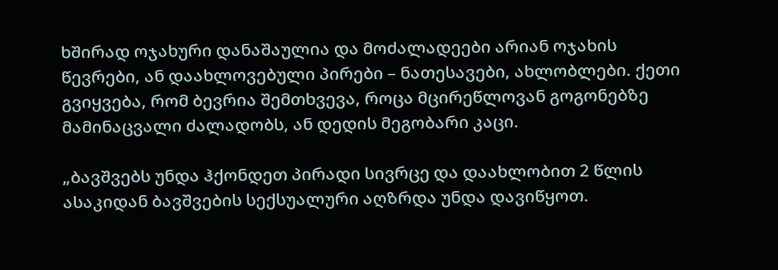ხშირად ოჯახური დანაშაულია და მოძალადეები არიან ოჯახის წევრები, ან დაახლოვებული პირები – ნათესავები, ახლობლები. ქეთი გვიყვება, რომ ბევრია შემთხვევა, როცა მცირეწლოვან გოგონებზე მამინაცვალი ძალადობს, ან დედის მეგობარი კაცი.

„ბავშვებს უნდა ჰქონდეთ პირადი სივრცე და დაახლობით 2 წლის ასაკიდან ბავშვების სექსუალური აღზრდა უნდა დავიწყოთ.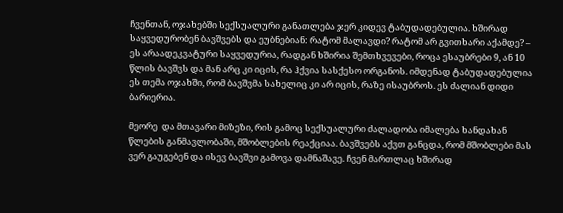ჩვენთან, ოჯახებში სექსუალური განათლება ჯერ კიდევ ტაბუდადებულია. ხშირად საყვედურობენ ბავშვებს და ეუბნებიან: რატომ მალავდი? რატომ არ გვითხარი აქამდე? – ეს არაადეკვატური საყვედურია, რადგან ხშირია შემთხვევები, როცა ესაუბრები 9, ან 10 წლის ბავშვს და მან არც კი იცის, რა ჰქვია სასქესო ორგანოს. იმდენად ტაბუდადებულია ეს თემა ოჯახში, რომ ბავშვმა სახელიც კი არ იცის, რაზე ისაუბროს. ეს ძალიან დიდი ბარიერია.

მეორე  და მთავარი მიზეზი, რის გამოც სექსუალური ძალადობა იმალება ხანდახან წლების განმავლობაში, მშობლების რეაქციაა. ბავშვებს აქვთ განცდა, რომ მშობლები მას ვერ გაუგებენ და ისევ ბავშვი გამოვა დამნაშავე. ჩვენ მართლაც ხშირად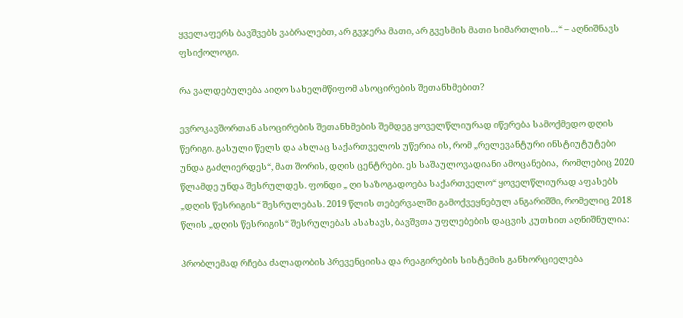ყველაფერს ბავშვებს ვაბრალებთ, არ გვჯერა მათი, არ გვესმის მათი სიმართლის…“ – აღნიშნავს ფსიქოლოგი.

რა ვალდებულება აიღო სახელმწიფომ ასოცირების შეთანხმებით?

ევროკავშორთან ასოცირების შეთანხმების შემდეგ ყოველწლიურად იწერება სამოქმედო დღის წერიგი. გასული წელს და ახლაც საქართველოს უწერია ის, რომ „რელევანტური ინსტიუტუტები უნდა გაძლიერდეს“, მათ შორის, დღის ცენტრები. ეს საშაულოვადიანი ამოცანებია,  რომლებიც 2020 წლამდე უნდა შესრულდეს. ფონდი „ ღი საზოგადოება საქართველო“ ყოველწლიურად აფასებს „დღის წესრიგის“ შესრულებას. 2019 წლის თებერვალში გამოქვეყნებულ ანგარიშში, რომელიც 2018 წლის „დღის წესრიგის“ შესრულებას ასახავს, ბავშვთა უფლებების დაცვის კუთხით აღნიშნულია:

პრობლემად რჩება ძალადობის პრევენციისა და რეაგირების სისტემის განხორციელება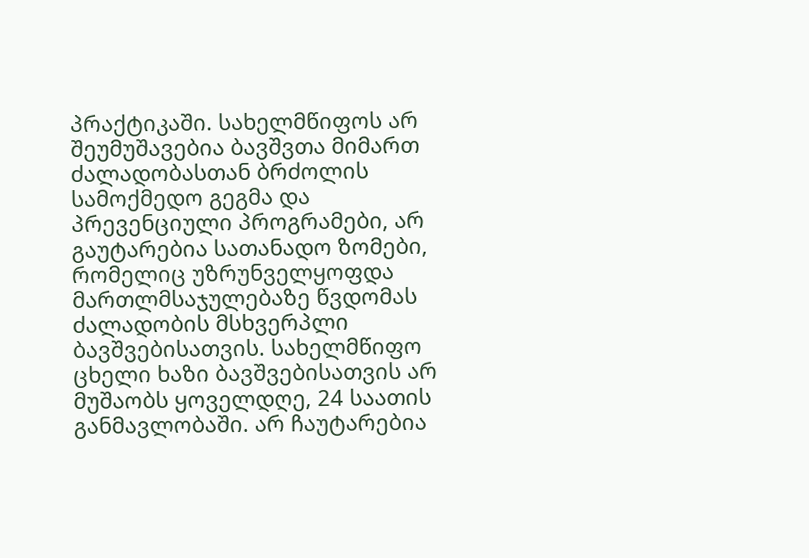პრაქტიკაში. სახელმწიფოს არ შეუმუშავებია ბავშვთა მიმართ ძალადობასთან ბრძოლის სამოქმედო გეგმა და პრევენციული პროგრამები, არ გაუტარებია სათანადო ზომები, რომელიც უზრუნველყოფდა მართლმსაჯულებაზე წვდომას ძალადობის მსხვერპლი ბავშვებისათვის. სახელმწიფო ცხელი ხაზი ბავშვებისათვის არ მუშაობს ყოველდღე, 24 საათის განმავლობაში. არ ჩაუტარებია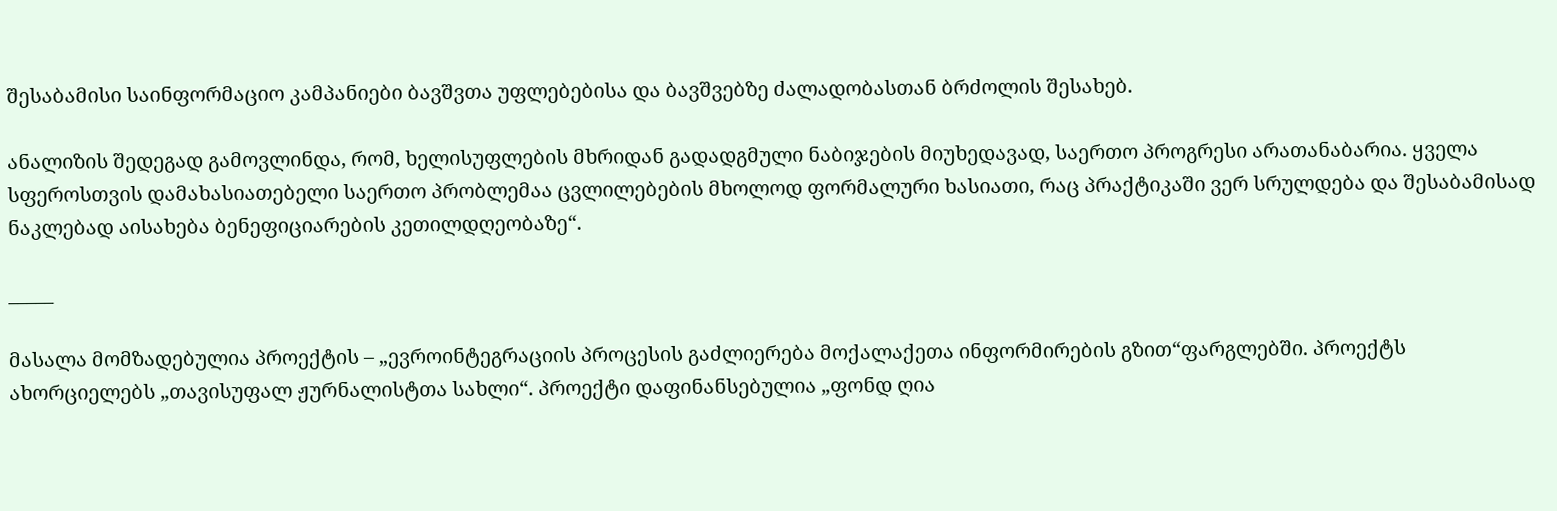შესაბამისი საინფორმაციო კამპანიები ბავშვთა უფლებებისა და ბავშვებზე ძალადობასთან ბრძოლის შესახებ.

ანალიზის შედეგად გამოვლინდა, რომ, ხელისუფლების მხრიდან გადადგმული ნაბიჯების მიუხედავად, საერთო პროგრესი არათანაბარია. ყველა სფეროსთვის დამახასიათებელი საერთო პრობლემაა ცვლილებების მხოლოდ ფორმალური ხასიათი, რაც პრაქტიკაში ვერ სრულდება და შესაბამისად ნაკლებად აისახება ბენეფიციარების კეთილდღეობაზე“.

_____

მასალა მომზადებულია პროექტის – „ევროინტეგრაციის პროცესის გაძლიერება მოქალაქეთა ინფორმირების გზით“ფარგლებში. პროექტს ახორციელებს „თავისუფალ ჟურნალისტთა სახლი“. პროექტი დაფინანსებულია „ფონდ ღია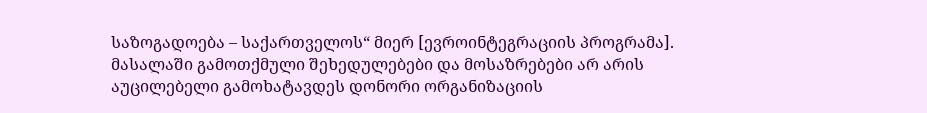საზოგადოება – საქართველოს“ მიერ [ევროინტეგრაციის პროგრამა]. მასალაში გამოთქმული შეხედულებები და მოსაზრებები არ არის აუცილებელი გამოხატავდეს დონორი ორგანიზაციის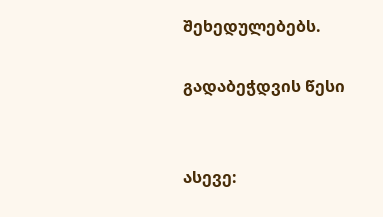შეხედულებებს.

გადაბეჭდვის წესი


ასევე: